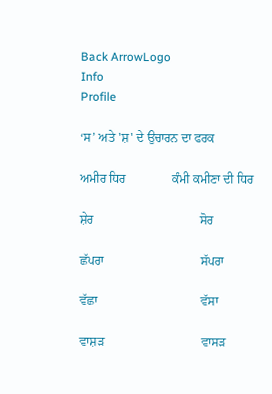Back ArrowLogo
Info
Profile

‘ਸ’ ਅਤੇ 'ਸ਼' ਦੇ ਉਚਾਰਨ ਦਾ ਫਰਕ

ਅਮੀਰ ਧਿਰ               ਕੰਮੀ ਕਮੀਣਾ ਦੀ ਧਿਰ

ਸ਼ੇਰ                                  ਸੋਰ

ਛੱਪਰਾ                               ਸੱਪਰਾ

ਵੱਛਾ                                 ਵੱਸਾ

ਵਾਸ਼ੜ                               ਵਾਸੜ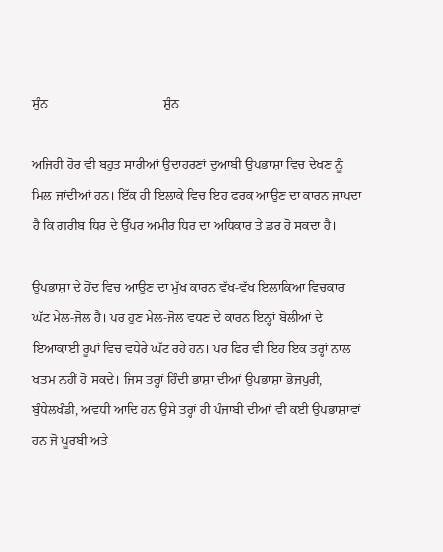ਸੁੰਨ                                  ਸ਼ੁੰਨ

ਅਜਿਹੀ ਹੋਰ ਵੀ ਬਹੁਤ ਸਾਰੀਆਂ ਉਦਾਹਰਣਾਂ ਦੁਆਬੀ ਉਪਭਾਸ਼ਾ ਵਿਚ ਦੇਖਣ ਨੂੰ ਮਿਲ ਜਾਂਦੀਆਂ ਹਨ। ਇੱਕ ਹੀ ਇਲਾਕੇ ਵਿਚ ਇਹ ਫਰਕ ਆਉਣ ਦਾ ਕਾਰਨ ਜਾਪਦਾ ਹੈ ਕਿ ਗਰੀਬ ਧਿਰ ਦੇ ਉੱਪਰ ਅਮੀਰ ਧਿਰ ਦਾ ਅਧਿਕਾਰ ਤੇ ਡਰ ਹੋ ਸਕਦਾ ਹੈ।

ਉਪਭਾਸ਼ਾ ਦੇ ਹੋਂਦ ਵਿਚ ਆਉਣ ਦਾ ਮੁੱਖ ਕਾਰਨ ਵੱਖ-ਵੱਖ ਇਲਾਕਿਆ ਵਿਚਕਾਰ ਘੱਟ ਮੇਲ-ਜੋਲ ਹੈ। ਪਰ ਹੁਣ ਮੇਲ-ਜੋਲ ਵਧਣ ਦੇ ਕਾਰਨ ਇਨ੍ਹਾਂ ਬੋਲੀਆਂ ਦੇ ਇਆਕਾਈ ਰੂਪਾਂ ਵਿਚ ਵਧੇਰੇ ਘੱਟ ਰਹੇ ਹਨ। ਪਰ ਫਿਰ ਵੀ ਇਹ ਇਕ ਤਰ੍ਹਾਂ ਨਾਲ ਖਤਮ ਨਹੀਂ ਹੋ ਸਕਦੇ। ਜਿਸ ਤਰ੍ਹਾਂ ਹਿੰਦੀ ਭਾਸ਼ਾ ਦੀਆਂ ਉਪਭਾਸ਼ਾ ਭੋਜਪੁਰੀ, ਬੁੰਧੇਲਖੰਡੀ, ਅਵਧੀ ਆਦਿ ਹਨ ਉਸੇ ਤਰ੍ਹਾਂ ਹੀ ਪੰਜਾਬੀ ਦੀਆਂ ਵੀ ਕਈ ਉਪਭਾਸ਼ਾਵਾਂ ਹਨ ਜੋ ਪੂਰਬੀ ਅਤੇ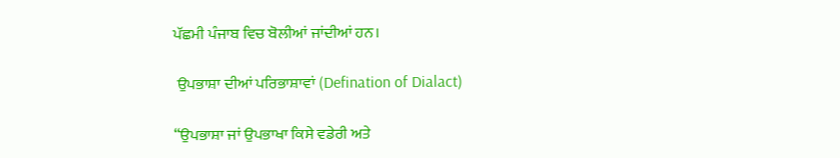ਪੱਛਮੀ ਪੰਜਾਬ ਵਿਚ ਬੋਲੀਆਂ ਜਾਂਦੀਆਂ ਹਨ।

 ਉਪਭਾਸ਼ਾ ਦੀਆਂ ਪਰਿਭਾਸ਼ਾਵਾਂ (Defination of Dialact)

“ਉਪਭਾਸ਼ਾ ਜਾਂ ਉਪਭਾਖਾ ਕਿਸੇ ਵਡੇਰੀ ਅਤੇ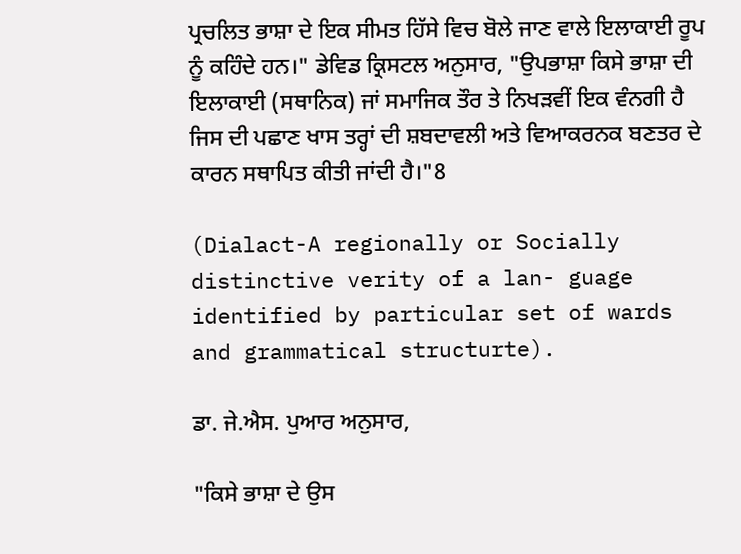ਪ੍ਰਚਲਿਤ ਭਾਸ਼ਾ ਦੇ ਇਕ ਸੀਮਤ ਹਿੱਸੇ ਵਿਚ ਬੋਲੇ ਜਾਣ ਵਾਲੇ ਇਲਾਕਾਈ ਰੂਪ ਨੂੰ ਕਹਿੰਦੇ ਹਨ।" ਡੇਵਿਡ ਕ੍ਰਿਸਟਲ ਅਨੁਸਾਰ, "ਉਪਭਾਸ਼ਾ ਕਿਸੇ ਭਾਸ਼ਾ ਦੀ ਇਲਾਕਾਈ (ਸਥਾਨਿਕ) ਜਾਂ ਸਮਾਜਿਕ ਤੌਰ ਤੇ ਨਿਖੜਵੀਂ ਇਕ ਵੰਨਗੀ ਹੈ ਜਿਸ ਦੀ ਪਛਾਣ ਖਾਸ ਤਰ੍ਹਾਂ ਦੀ ਸ਼ਬਦਾਵਲੀ ਅਤੇ ਵਿਆਕਰਨਕ ਬਣਤਰ ਦੇ ਕਾਰਨ ਸਥਾਪਿਤ ਕੀਤੀ ਜਾਂਦੀ ਹੈ।"8

(Dialact-A regionally or Socially distinctive verity of a lan- guage identified by particular set of wards and grammatical structurte).

ਡਾ. ਜੇ.ਐਸ. ਪੁਆਰ ਅਨੁਸਾਰ,

"ਕਿਸੇ ਭਾਸ਼ਾ ਦੇ ਉਸ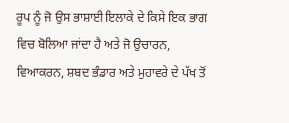ਰੂਪ ਨੂੰ ਜੋ ਉਸ ਭਾਸ਼ਾਈ ਇਲਾਕੇ ਦੇ ਕਿਸੇ ਇਕ ਭਾਗ ਵਿਚ ਬੋਲਿਆ ਜਾਂਦਾ ਹੈ ਅਤੇ ਜੋ ਉਚਾਰਨ, ਵਿਆਕਰਨ, ਸ਼ਬਦ ਭੰਡਾਰ ਅਤੇ ਮੁਹਾਵਰੇ ਦੇ ਪੱਖ ਤੋਂ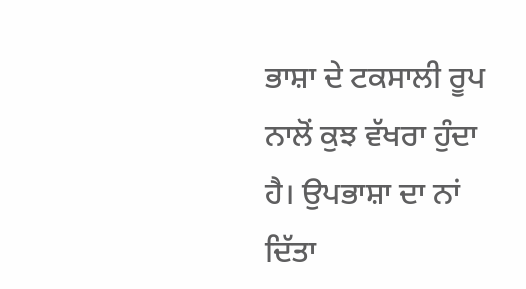ਭਾਸ਼ਾ ਦੇ ਟਕਸਾਲੀ ਰੂਪ ਨਾਲੋਂ ਕੁਝ ਵੱਖਰਾ ਹੁੰਦਾ ਹੈ। ਉਪਭਾਸ਼ਾ ਦਾ ਨਾਂ ਦਿੱਤਾ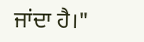ਜਾਂਦਾ ਹੈ।"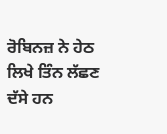ਰੋਬਿਨਜ਼ ਨੇ ਹੇਠ ਲਿਖੇ ਤਿੰਨ ਲੱਛਣ ਦੱਸੇ ਹਨ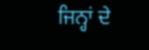ਜਿਨ੍ਹਾਂ ਦੇ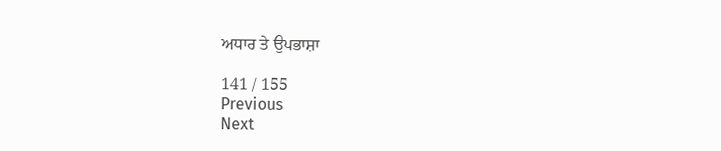ਅਧਾਰ ਤੇ ਉਪਭਾਸ਼ਾ

141 / 155
Previous
Next